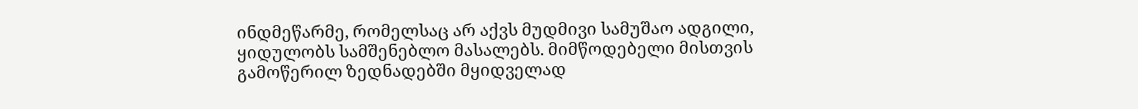ინდმეწარმე, რომელსაც არ აქვს მუდმივი სამუშაო ადგილი, ყიდულობს სამშენებლო მასალებს. მიმწოდებელი მისთვის გამოწერილ ზედნადებში მყიდველად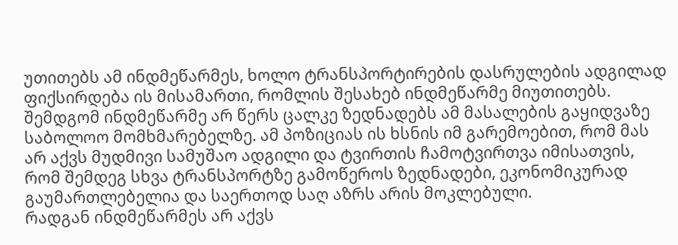უთითებს ამ ინდმეწარმეს, ხოლო ტრანსპორტირების დასრულების ადგილად ფიქსირდება ის მისამართი, რომლის შესახებ ინდმეწარმე მიუთითებს. შემდგომ ინდმეწარმე არ წერს ცალკე ზედნადებს ამ მასალების გაყიდვაზე საბოლოო მომხმარებელზე. ამ პოზიციას ის ხსნის იმ გარემოებით, რომ მას არ აქვს მუდმივი სამუშაო ადგილი და ტვირთის ჩამოტვირთვა იმისათვის, რომ შემდეგ სხვა ტრანსპორტზე გამოწეროს ზედნადები, ეკონომიკურად გაუმართლებელია და საერთოდ საღ აზრს არის მოკლებული.
რადგან ინდმეწარმეს არ აქვს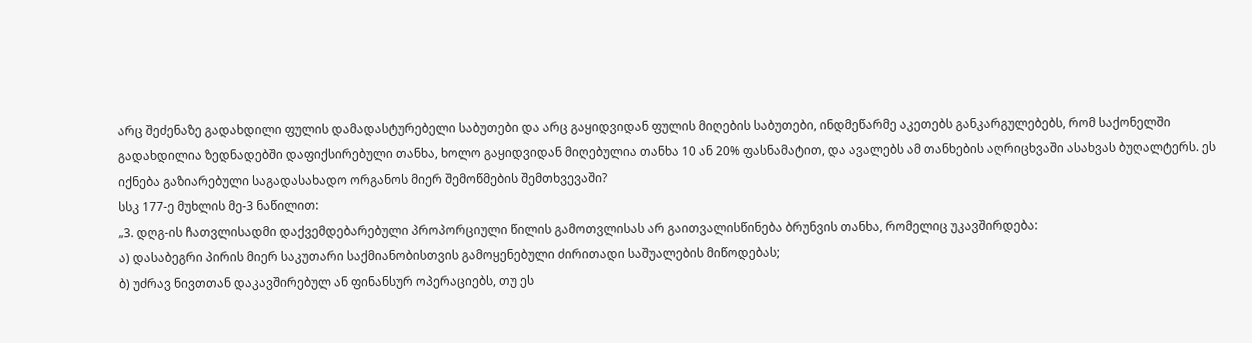არც შეძენაზე გადახდილი ფულის დამადასტურებელი საბუთები და არც გაყიდვიდან ფულის მიღების საბუთები, ინდმეწარმე აკეთებს განკარგულებებს, რომ საქონელში გადახდილია ზედნადებში დაფიქსირებული თანხა, ხოლო გაყიდვიდან მიღებულია თანხა 10 ან 20% ფასნამატით, და ავალებს ამ თანხების აღრიცხვაში ასახვას ბუღალტერს. ეს იქნება გაზიარებული საგადასახადო ორგანოს მიერ შემოწმების შემთხვევაში?
სსკ 177-ე მუხლის მე-3 ნაწილით:
„3. დღგ-ის ჩათვლისადმი დაქვემდებარებული პროპორციული წილის გამოთვლისას არ გაითვალისწინება ბრუნვის თანხა, რომელიც უკავშირდება:
ა) დასაბეგრი პირის მიერ საკუთარი საქმიანობისთვის გამოყენებული ძირითადი საშუალების მიწოდებას;
ბ) უძრავ ნივთთან დაკავშირებულ ან ფინანსურ ოპერაციებს, თუ ეს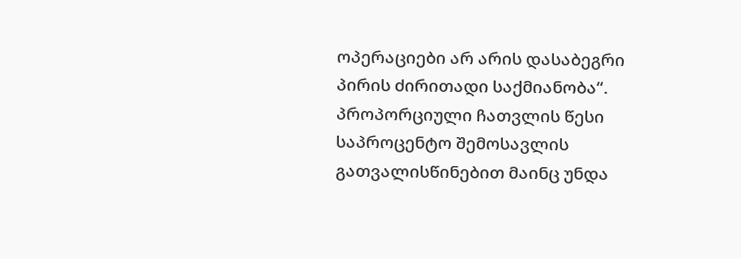ოპერაციები არ არის დასაბეგრი პირის ძირითადი საქმიანობა“.
პროპორციული ჩათვლის წესი საპროცენტო შემოსავლის გათვალისწინებით მაინც უნდა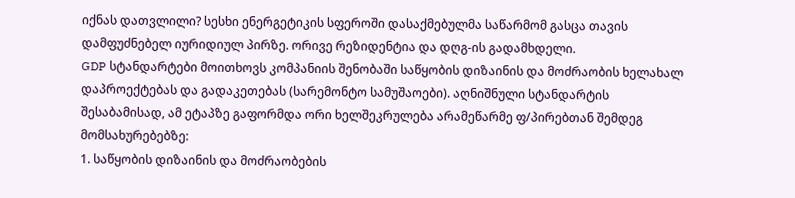იქნას დათვლილი? სესხი ენერგეტიკის სფეროში დასაქმებულმა საწარმომ გასცა თავის დამფუძნებელ იურიდიულ პირზე. ორივე რეზიდენტია და დღგ-ის გადამხდელი.
GDP სტანდარტები მოითხოვს კომპანიის შენობაში საწყობის დიზაინის და მოძრაობის ხელახალ დაპროექტებას და გადაკეთებას (სარემონტო სამუშაოები). აღნიშნული სტანდარტის შესაბამისად, ამ ეტაპზე გაფორმდა ორი ხელშეკრულება არამეწარმე ფ/პირებთან შემდეგ მომსახურებებზე:
1. საწყობის დიზაინის და მოძრაობების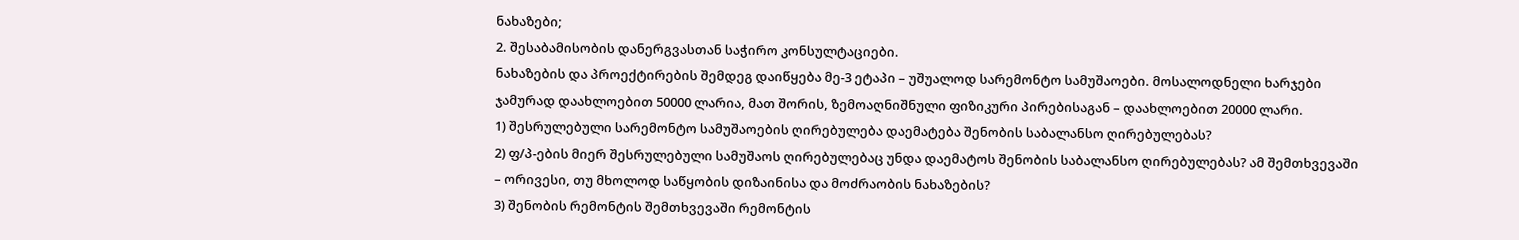ნახაზები;
2. შესაბამისობის დანერგვასთან საჭირო კონსულტაციები.
ნახაზების და პროექტირების შემდეგ დაიწყება მე-3 ეტაპი – უშუალოდ სარემონტო სამუშაოები. მოსალოდნელი ხარჯები ჯამურად დაახლოებით 50000 ლარია, მათ შორის, ზემოაღნიშნული ფიზიკური პირებისაგან – დაახლოებით 20000 ლარი.
1) შესრულებული სარემონტო სამუშაოების ღირებულება დაემატება შენობის საბალანსო ღირებულებას?
2) ფ/პ-ების მიერ შესრულებული სამუშაოს ღირებულებაც უნდა დაემატოს შენობის საბალანსო ღირებულებას? ამ შემთხვევაში – ორივესი, თუ მხოლოდ საწყობის დიზაინისა და მოძრაობის ნახაზების?
3) შენობის რემონტის შემთხვევაში რემონტის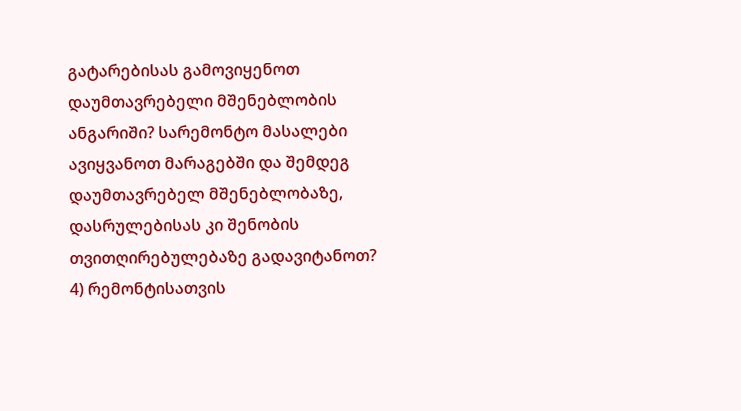გატარებისას გამოვიყენოთ დაუმთავრებელი მშენებლობის ანგარიში? სარემონტო მასალები ავიყვანოთ მარაგებში და შემდეგ დაუმთავრებელ მშენებლობაზე, დასრულებისას კი შენობის თვითღირებულებაზე გადავიტანოთ?
4) რემონტისათვის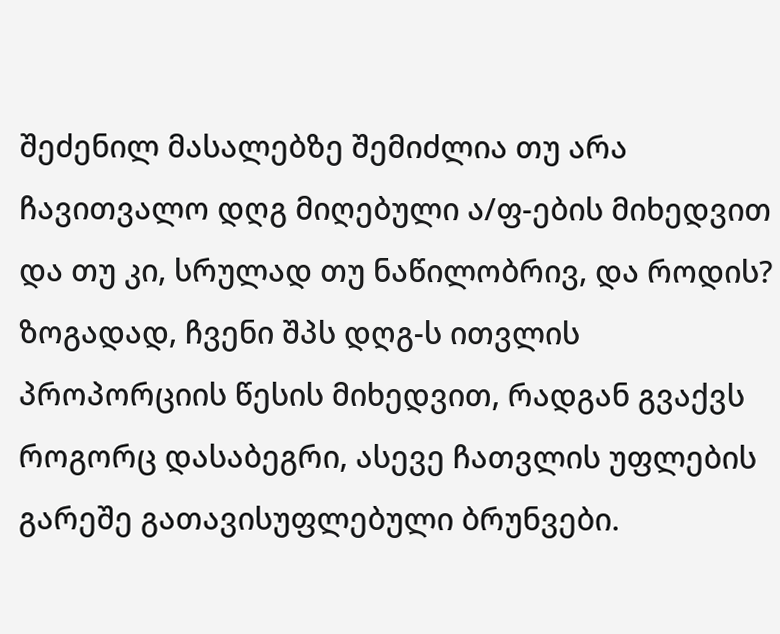შეძენილ მასალებზე შემიძლია თუ არა ჩავითვალო დღგ მიღებული ა/ფ-ების მიხედვით და თუ კი, სრულად თუ ნაწილობრივ, და როდის? ზოგადად, ჩვენი შპს დღგ-ს ითვლის პროპორციის წესის მიხედვით, რადგან გვაქვს როგორც დასაბეგრი, ასევე ჩათვლის უფლების გარეშე გათავისუფლებული ბრუნვები.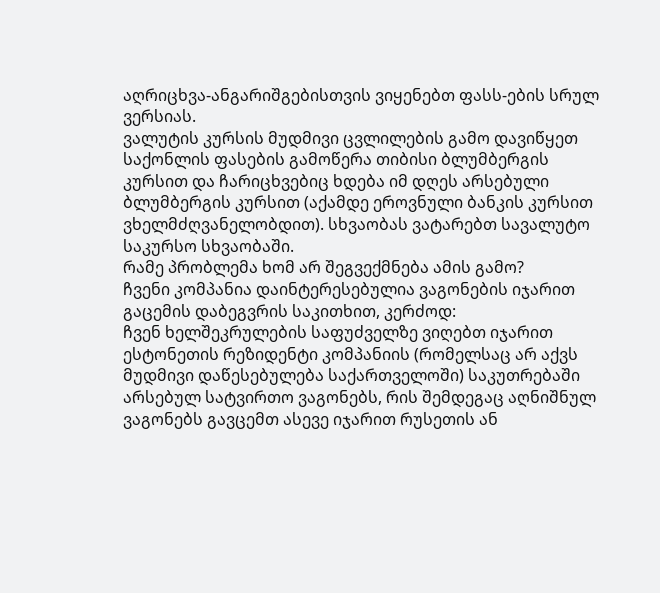აღრიცხვა-ანგარიშგებისთვის ვიყენებთ ფასს-ების სრულ ვერსიას.
ვალუტის კურსის მუდმივი ცვლილების გამო დავიწყეთ საქონლის ფასების გამოწერა თიბისი ბლუმბერგის კურსით და ჩარიცხვებიც ხდება იმ დღეს არსებული ბლუმბერგის კურსით (აქამდე ეროვნული ბანკის კურსით ვხელმძღვანელობდით). სხვაობას ვატარებთ სავალუტო საკურსო სხვაობაში.
რამე პრობლემა ხომ არ შეგვექმნება ამის გამო?
ჩვენი კომპანია დაინტერესებულია ვაგონების იჯარით გაცემის დაბეგვრის საკითხით, კერძოდ:
ჩვენ ხელშეკრულების საფუძველზე ვიღებთ იჯარით ესტონეთის რეზიდენტი კომპანიის (რომელსაც არ აქვს მუდმივი დაწესებულება საქართველოში) საკუთრებაში არსებულ სატვირთო ვაგონებს, რის შემდეგაც აღნიშნულ ვაგონებს გავცემთ ასევე იჯარით რუსეთის ან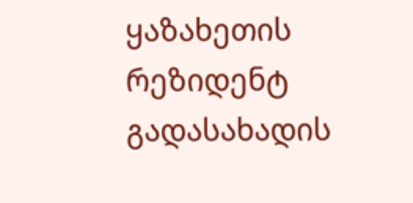ყაზახეთის რეზიდენტ გადასახადის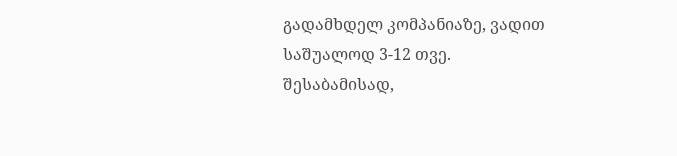გადამხდელ კომპანიაზე, ვადით საშუალოდ 3-12 თვე.
შესაბამისად,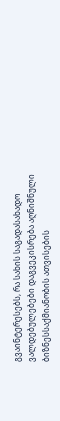გვაინტერესებს, რა სახის საგადასახადო ვალდებულებები დაგვეკისრება აღნიშნული ბიზნესსაქმიანობის ათვისების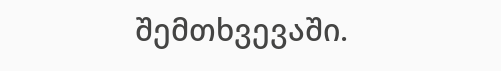შემთხვევაში.